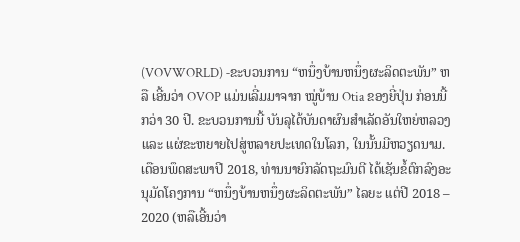(VOVWORLD) -ຂະບວນການ “ຫນຶ່ງບ້ານຫນຶ່ງຜະລິດຕະພັນ” ຫລື ເອີ້ນວ່າ OVOP ແມ່ນເລີ່ມມາຈາກ ໝູ່ບ້ານ Otia ຂອງຍີ່ປຸ່ນ ກ່ອນນີ້ກວ່າ 30 ປີ. ຂະບວນການນີ້ ບັນລຸໄດ້ບັນດາຜົນສຳເລັດອັນໃຫຍ່ຫລວງ ແລະ ແຜ່ຂະຫຍາຍໄປສູ່ຫລາຍປະເທດໃນໂລກ, ໃນນັ້ນມີຫວຽດນາມ. ເດືອນພຶດສະພາປີ 2018, ທ່ານນາຍົກລັດຖະມົນຕີ ໄດ້ເຊັນຂໍ້ຕົກລົງອະນຸມັດໂຄງການ “ຫນຶ່ງບ້ານຫນຶ່ງຜະລິດຕະພັນ” ໄລຍະ ແຕ່ປີ 2018 – 2020 (ຫລືເອີ້ນວ່າ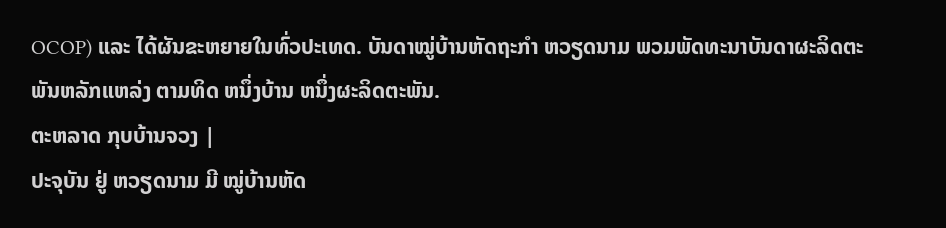OCOP) ແລະ ໄດ້ຜັນຂະຫຍາຍໃນທົ່ວປະເທດ. ບັນດາໝູ່ບ້ານຫັດຖະກຳ ຫວຽດນາມ ພວມພັດທະນາບັນດາຜະລິດຕະພັນຫລັກແຫລ່ງ ຕາມທິດ ຫນຶ່ງບ້ານ ຫນຶ່ງຜະລິດຕະພັນ.
ຕະຫລາດ ກຸບບ້ານຈວງ |
ປະຈຸບັນ ຢູ່ ຫວຽດນາມ ມີ ໝູ່ບ້ານຫັດ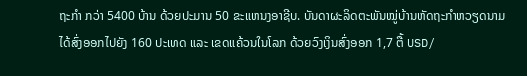ຖະກຳ ກວ່າ 5400 ບ້ານ ດ້ວຍປະມານ 50 ຂະແຫນງອາຊີບ. ບັນດາຜະລິດຕະພັນໝູ່ບ້ານຫັດຖະກຳຫວຽດນາມ ໄດ້ສົ່ງອອກໄປຍັງ 160 ປະເທດ ແລະ ເຂດແຄ້ວນໃນໂລກ ດ້ວຍວົງເງິນສົ່ງອອກ 1,7 ຕື້ USD/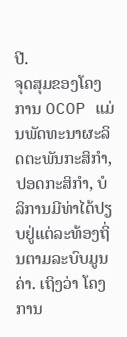ປີ.
ຈຸດສຸມຂອງໂຄງການ OCOP ແມ່ນພັດທະນາຜະລິດຕະພັນກະສິກຳ, ປອດກະສິກຳ, ບໍລິການມີທ່າໄດ້ປຽບຢູ່ແຕ່ລະທ້ອງຖິ່ນຕາມລະບົບມູນຄ່າ. ເຖິງວ່າ ໂຄງການ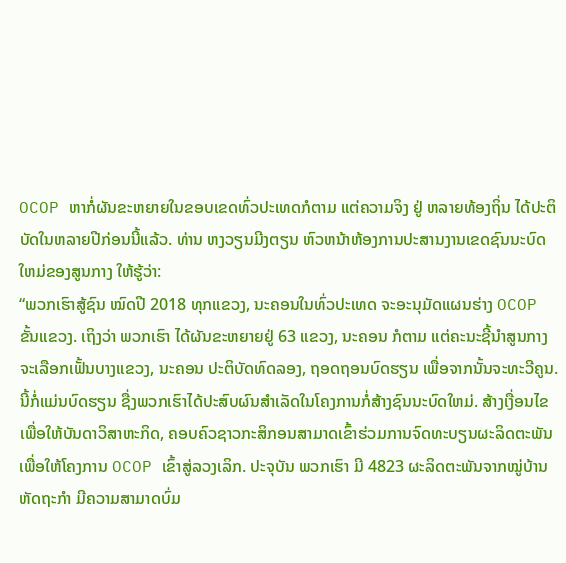OCOP ຫາກໍ່ຜັນຂະຫຍາຍໃນຂອບເຂດທົ່ວປະເທດກໍຕາມ ແຕ່ຄວາມຈິງ ຢູ່ ຫລາຍທ້ອງຖິ່ນ ໄດ້ປະຕິບັດໃນຫລາຍປີກ່ອນນີ້ແລ້ວ. ທ່ານ ຫງວຽນມີງຕຽນ ຫົວຫນ້າຫ້ອງການປະສານງານເຂດຊົນນະບົດໃຫມ່ຂອງສູນກາງ ໃຫ້ຮູ້ວ່າ:
“ພວກເຮົາສູ້ຊົນ ໝົດປີ 2018 ທຸກແຂວງ, ນະຄອນໃນທົ່ວປະເທດ ຈະອະນຸມັດແຜນຮ່າງ OCOP ຂັ້ນແຂວງ. ເຖິງວ່າ ພວກເຮົາ ໄດ້ຜັນຂະຫຍາຍຢູ່ 63 ແຂວງ, ນະຄອນ ກໍຕາມ ແຕ່ຄະນະຊີ້ນຳສູນກາງ ຈະເລືອກເຟັ້ນບາງແຂວງ, ນະຄອນ ປະຕິບັດທົດລອງ, ຖອດຖອນບົດຮຽນ ເພື່ອຈາກນັ້ນຈະທະວີຄູນ. ນີ້ກໍ່ແມ່ນບົດຮຽນ ຊື່ງພວກເຮົາໄດ້ປະສົບຜົນສຳເລັດໃນໂຄງການກໍ່ສ້າງຊົນນະບົດໃຫມ່. ສ້າງເງື່ອນໄຂເພື່ອໃຫ້ບັນດາວິສາຫະກິດ, ຄອບຄົວຊາວກະສິກອນສາມາດເຂົ້າຮ່ວມການຈົດທະບຽນຜະລິດຕະພັນເພື່ອໃຫ້ໂຄງການ OCOP ເຂົ້າສູ່ລວງເລິກ. ປະຈຸບັນ ພວກເຮົາ ມີ 4823 ຜະລິດຕະພັນຈາກໝູ່ບ້ານຫັດຖະກຳ ມີຄວາມສາມາດບົ່ມ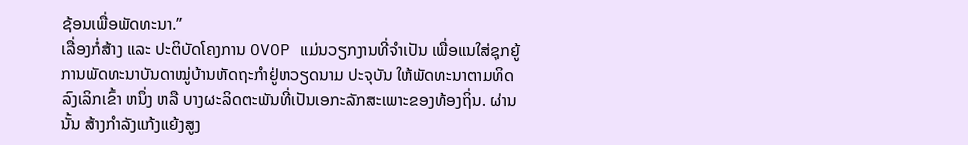ຊ້ອນເພື່ອພັດທະນາ.”
ເລື່ອງກໍ່ສ້າງ ແລະ ປະຕິບັດໂຄງການ OVOP ແມ່ນວຽກງານທີ່ຈຳເປັນ ເພື່ອແນໃສ່ຊຸກຍູ້ການພັດທະນາບັນດາໝູ່ບ້ານຫັດຖະກຳຢູ່ຫວຽດນາມ ປະຈຸບັນ ໃຫ້ພັດທະນາຕາມທິດລົງເລິກເຂົ້າ ຫນຶ່ງ ຫລື ບາງຜະລິດຕະພັນທີ່ເປັນເອກະລັກສະເພາະຂອງທ້ອງຖິ່ນ. ຜ່ານນັ້ນ ສ້າງກຳລັງແກ້ງແຍ້ງສູງ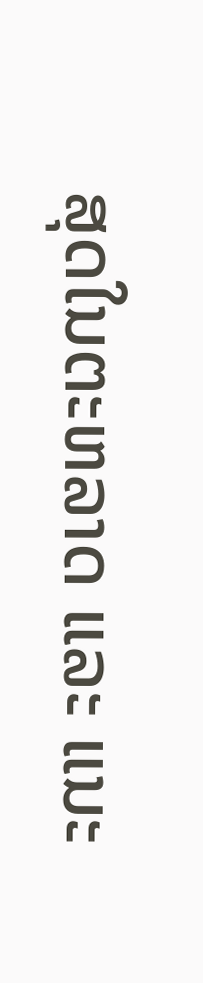ສຸດໃນຕະຫລາດ ແລະ ແນະ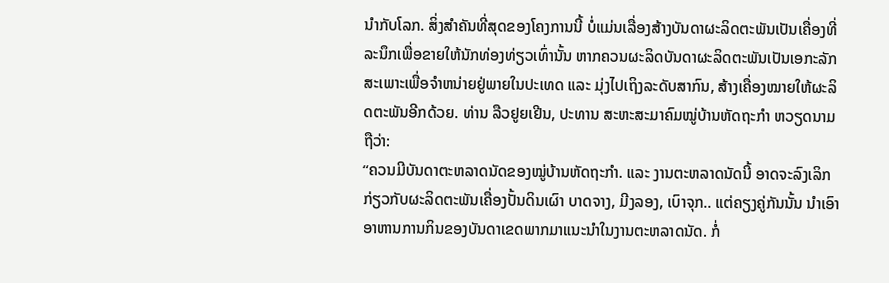ນຳກັບໂລກ. ສິ່ງສຳຄັນທີ່ສຸດຂອງໂຄງການນີ້ ບໍ່ແມ່ນເລື່ອງສ້າງບັນດາຜະລິດຕະພັນເປັນເຄື່ອງທີ່ລະນຶກເພື່ອຂາຍໃຫ້ນັກທ່ອງທ່ຽວເທົ່ານັ້ນ ຫາກຄວນຜະລິດບັນດາຜະລິດຕະພັນເປັນເອກະລັກສະເພາະເພື່ອຈຳຫນ່າຍຢູ່ພາຍໃນປະເທດ ແລະ ມຸ່ງໄປເຖິງລະດັບສາກົນ, ສ້າງເຄື່ອງໝາຍໃຫ້ຜະລິດຕະພັນອີກດ້ວຍ. ທ່ານ ລືວຢູຍເຢີນ, ປະທານ ສະຫະສະມາຄົມໝູ່ບ້ານຫັດຖະກຳ ຫວຽດນາມ ຖືວ່າ:
“ຄວນມີບັນດາຕະຫລາດນັດຂອງໝູ່ບ້ານຫັດຖະກຳ. ແລະ ງານຕະຫລາດນັດນີ້ ອາດຈະລົງເລິກກ່ຽວກັບຜະລິດຕະພັນເຄື່ອງປັ້ນດິນເຜົາ ບາດຈາງ, ມີງລອງ, ເບົາຈຸກ.. ແຕ່ຄຽງຄູ່ກັນນັ້ນ ນຳເອົາອາຫານການກິນຂອງບັນດາເຂດພາກມາແນະນຳໃນງານຕະຫລາດນັດ. ກໍ່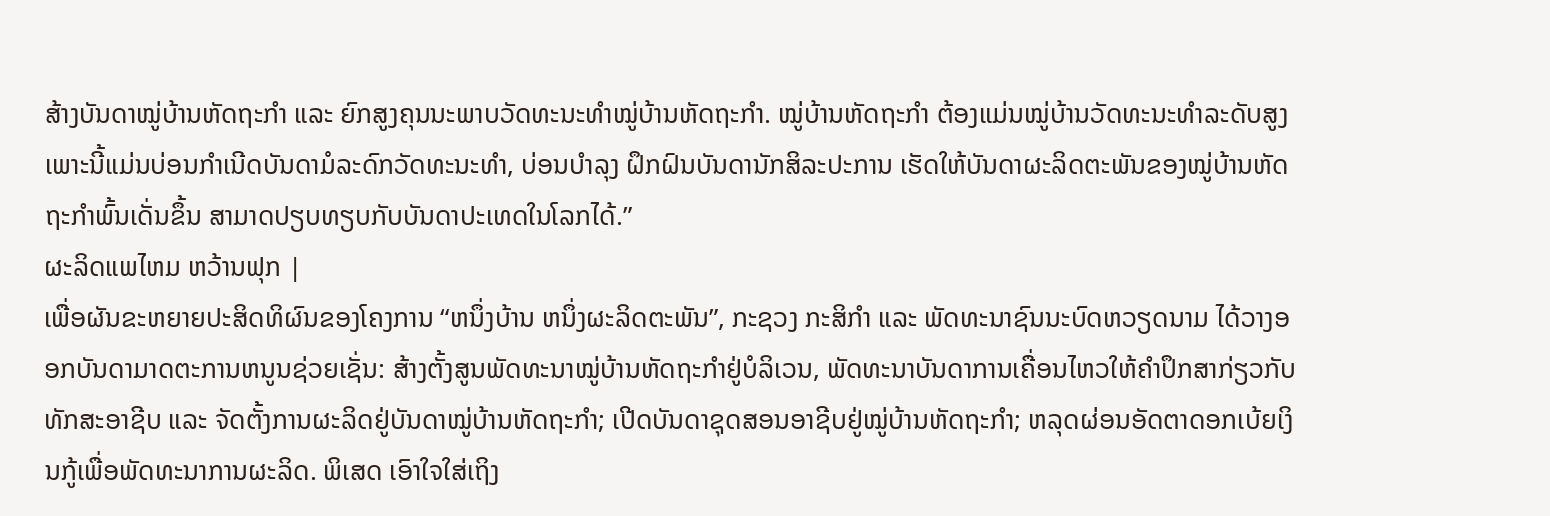ສ້າງບັນດາໝູ່ບ້ານຫັດຖະກຳ ແລະ ຍົກສູງຄຸນນະພາບວັດທະນະທຳໝູ່ບ້ານຫັດຖະກຳ. ໝູ່ບ້ານຫັດຖະກຳ ຕ້ອງແມ່ນໝູ່ບ້ານວັດທະນະທຳລະດັບສູງ ເພາະນີ້ແມ່ນບ່ອນກຳເນີດບັນດາມໍລະດົກວັດທະນະທຳ, ບ່ອນບຳລຸງ ຝຶກຝົນບັນດານັກສິລະປະການ ເຮັດໃຫ້ບັນດາຜະລິດຕະພັນຂອງໝູ່ບ້ານຫັດຖະກຳພົ້ນເດັ່ນຂຶ້ນ ສາມາດປຽບທຽບກັບບັນດາປະເທດໃນໂລກໄດ້.”
ຜະລິດແພໄຫມ ຫວ້ານຟຸກ |
ເພື່ອຜັນຂະຫຍາຍປະສິດທິຜົນຂອງໂຄງການ “ຫນຶ່ງບ້ານ ຫນຶ່ງຜະລິດຕະພັນ”, ກະຊວງ ກະສິກຳ ແລະ ພັດທະນາຊົນນະບົດຫວຽດນາມ ໄດ້ວາງອອກບັນດາມາດຕະການຫນູນຊ່ວຍເຊັ່ນ: ສ້າງຕັ້ງສູນພັດທະນາໝູ່ບ້ານຫັດຖະກຳຢູ່ບໍລິເວນ, ພັດທະນາບັນດາການເຄື່ອນໄຫວໃຫ້ຄຳປຶກສາກ່ຽວກັບທັກສະອາຊີບ ແລະ ຈັດຕັ້ງການຜະລິດຢູ່ບັນດາໝູ່ບ້ານຫັດຖະກຳ; ເປີດບັນດາຊຸດສອນອາຊີບຢູ່ໝູ່ບ້ານຫັດຖະກຳ; ຫລຸດຜ່ອນອັດຕາດອກເບ້ຍເງິນກູ້ເພື່ອພັດທະນາການຜະລິດ. ພິເສດ ເອົາໃຈໃສ່ເຖິງ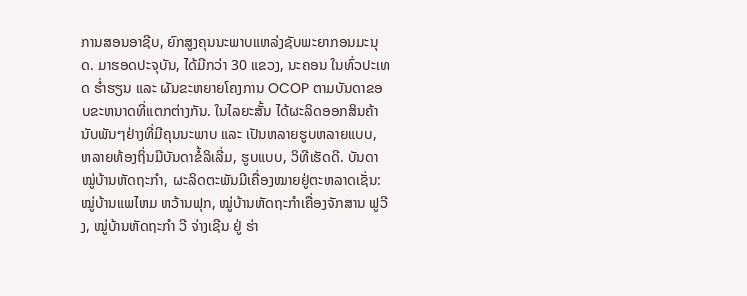ການສອນອາຊີບ, ຍົກສູງຄຸນນະພາບແຫລ່ງຊັບພະຍາກອນມະນຸດ. ມາຮອດປະຈຸບັນ, ໄດ້ມີກວ່າ 30 ແຂວງ, ນະຄອນ ໃນທົ່ວປະເທດ ຮ່ຳຮຽນ ແລະ ຜັນຂະຫຍາຍໂຄງການ OCOP ຕາມບັນດາຂອບຂະຫນາດທີ່ແຕກຕ່າງກັນ. ໃນໄລຍະສັ້ນ ໄດ້ຜະລິດອອກສິນຄ້າ ນັບພັນໆຢ່າງທີ່ມີຄຸນນະພາບ ແລະ ເປັນຫລາຍຮູບຫລາຍແບບ, ຫລາຍທ້ອງຖິ່ນມີບັນດາຂໍ້ລິເລີ່ມ, ຮູບແບບ, ວິທີເຮັດດີ. ບັນດາໝູ່ບ້ານຫັດຖະກຳ, ຜະລິດຕະພັນມີເຄື່ອງໝາຍຢູ່ຕະຫລາດເຊັ່ນ: ໝູ່ບ້ານແພໄຫມ ຫວ້ານຟຸກ, ໝູ່ບ້ານຫັດຖະກຳເຄື່ອງຈັກສານ ຟູວີງ, ໝູ່ບ້ານຫັດຖະກຳ ວີ ຈ່າງເຊີນ ຢູ່ ຮ່າ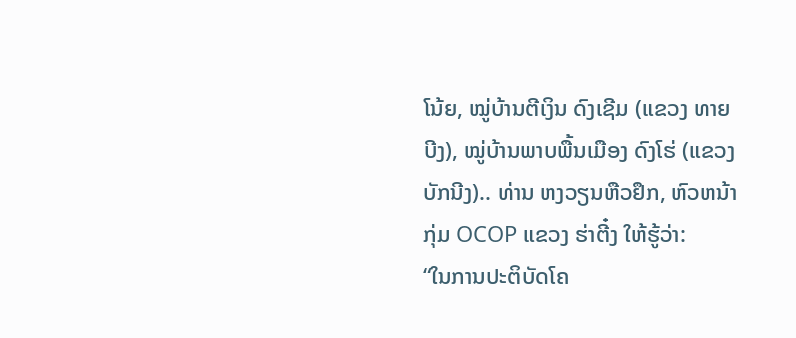ໂນ້ຍ, ໝູ່ບ້ານຕີເງິນ ດົງເຊີມ (ແຂວງ ທາຍບີງ), ໝູ່ບ້ານພາບພື້ນເມືອງ ດົງໂຮ່ (ແຂວງ ບັກນີງ).. ທ່ານ ຫງວຽນຫືວຢຶກ, ຫົວຫນ້າກຸ່ມ OCOP ແຂວງ ຮ່າຕີ໋ງ ໃຫ້ຮູ້ວ່າ:
“ໃນການປະຕິບັດໂຄ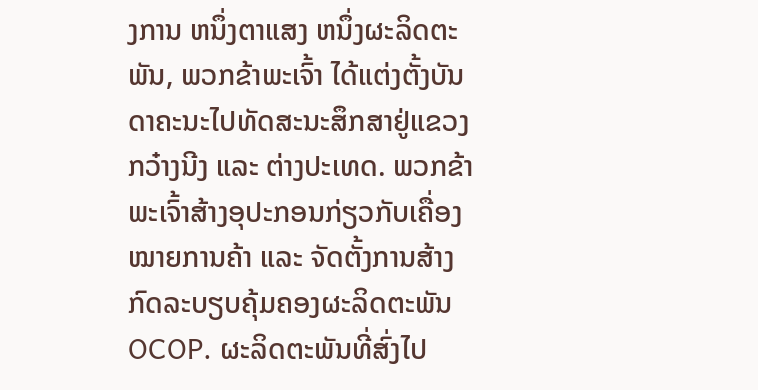ງການ ຫນຶ່ງຕາແສງ ຫນຶ່ງຜະລິດຕະພັນ, ພວກຂ້າພະເຈົ້າ ໄດ້ແຕ່ງຕັ້ງບັນດາຄະນະໄປທັດສະນະສຶກສາຢູ່ແຂວງ ກວ໋າງນີງ ແລະ ຕ່າງປະເທດ. ພວກຂ້າພະເຈົ້າສ້າງອຸປະກອນກ່ຽວກັບເຄື່ອງໝາຍການຄ້າ ແລະ ຈັດຕັ້ງການສ້າງກົດລະບຽບຄຸ້ມຄອງຜະລິດຕະພັນ OCOP. ຜະລິດຕະພັນທີ່ສົ່ງໄປ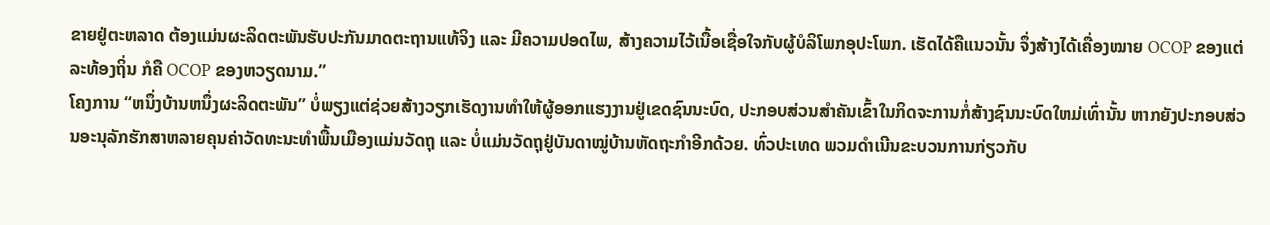ຂາຍຢູ່ຕະຫລາດ ຕ້ອງແມ່ນຜະລິດຕະພັນຮັບປະກັນມາດຕະຖານແທ້ຈິງ ແລະ ມີຄວາມປອດໄພ, ສ້າງຄວາມໄວ້ເນື້ອເຊື່ອໃຈກັບຜູ້ບໍລິໂພກອຸປະໂພກ. ເຮັດໄດ້ຄືແນວນັ້ນ ຈຶ່ງສ້າງໄດ້ເຄື່ອງໝາຍ OCOP ຂອງແຕ່ລະທ້ອງຖິ່ນ ກໍຄື OCOP ຂອງຫວຽດນາມ.”
ໂຄງການ “ຫນຶ່ງບ້ານຫນຶ່ງຜະລິດຕະພັນ” ບໍ່ພຽງແຕ່ຊ່ວຍສ້າງວຽກເຮັດງານທຳໃຫ້ຜູ້ອອກແຮງງານຢູ່ເຂດຊົນນະບົດ, ປະກອບສ່ວນສຳຄັນເຂົ້າໃນກິດຈະການກໍ່ສ້າງຊົນນະບົດໃຫມ່ເທົ່ານັ້ນ ຫາກຍັງປະກອບສ່ວນອະນຸລັກຮັກສາຫລາຍຄຸນຄ່າວັດທະນະທຳພື້ນເມືອງແມ່ນວັດຖຸ ແລະ ບໍ່ແມ່ນວັດຖຸຢູ່ບັນດາໝູ່ບ້ານຫັດຖະກຳອີກດ້ວຍ. ທົ່ວປະເທດ ພວມດຳເນີນຂະບວນການກ່ຽວກັບ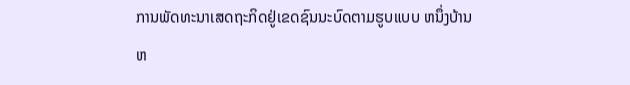ການພັດທະນາເສດຖະກິດຢູ່ເຂດຊົນນະບົດຕາມຮູບແບບ ຫນຶ່ງບ້ານຫ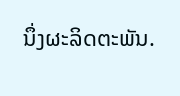ນຶ່ງຜະລິດຕະພັນ.